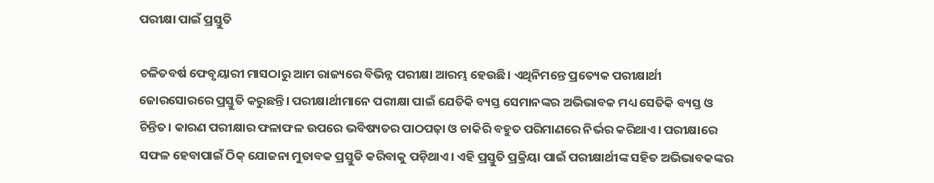ପରୀକ୍ଷା ପାଇଁ ପ୍ରସ୍ତୁତି

ଚଳିତବର୍ଷ ଫେବୃୟାରୀ ମାସଠାରୁ ଆମ ରାଜ୍ୟରେ ବିଭିନ୍ନ ପରୀକ୍ଷା ଆରମ୍ଭ ହେଉଛି। ଏଥିନିମନ୍ତେ ପ୍ରତ୍ୟେକ ପରୀକ୍ଷାର୍ଥୀ ଜୋରସୋରରେ ପ୍ରସ୍ତୁତି କରୁଛନ୍ତି। ପରୀକ୍ଷାର୍ଥୀମାନେ ପରୀକ୍ଷା ପାଇଁ ଯେତିକି ବ୍ୟସ୍ତ ସେମାନଙ୍କର ଅଭିଭାବକ ମଧ୍ୟ ସେତିକି ବ୍ୟସ୍ତ ଓ ଚିନ୍ତିତ। କାରଣ ପରୀକ୍ଷାର ଫଳାଫଳ ଉପରେ ଭବିଷ୍ୟତର ପାଠପଢ଼ା ଓ ଚାକିରି ବହୁତ ପରିମାଣରେ ନିର୍ଭର କରିଥାଏ। ପରୀକ୍ଷାରେ ସଫଳ ହେବାପାଇଁ ଠିକ୍‌ ଯୋଜନା ମୁତାବକ ପ୍ରସ୍ତୁତି କରିବାକୁ ପଡ଼ିଥାଏ। ଏହି ପ୍ରସ୍ତୁତି ପ୍ରକ୍ରିୟା ପାଇଁ ପରୀକ୍ଷାର୍ଥୀଙ୍କ ସହିତ ଅଭିଭାବକଙ୍କର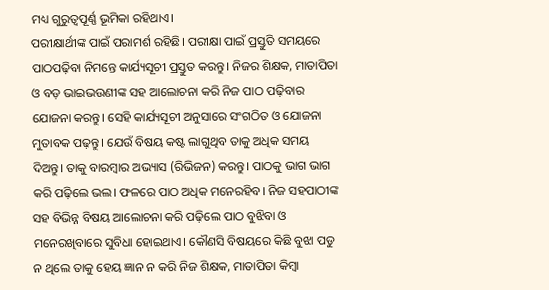ମଧ୍ୟ ଗୁରୁତ୍ୱପୂର୍ଣ୍ଣ ଭୂମିକା ରହିଥାଏ।
ପରୀକ୍ଷାର୍ଥୀଙ୍କ ପାଇଁ ପରାମର୍ଶ ରହିଛି। ପରୀକ୍ଷା ପାଇଁ ପ୍ରସ୍ତୁତି ସମୟରେ ପାଠପଢ଼ିବା ନିମନ୍ତେ କାର୍ଯ୍ୟସୂଚୀ ପ୍ରସ୍ତୁତ କରନ୍ତୁ। ନିଜର ଶିକ୍ଷକ, ମାତାପିତା ଓ ବଡ଼ ଭାଇଭଉଣୀଙ୍କ ସହ ଆଲୋଚନା କରି ନିଜ ପାଠ ପଢ଼ିବାର ଯୋଜନା କରନ୍ତୁ। ସେହି କାର୍ଯ୍ୟସୂଚୀ ଅନୁସାରେ ସଂଗଠିତ ଓ ଯୋଜନା ମୁତାବକ ପଢ଼ନ୍ତୁ। ଯେଉଁ ବିଷୟ କଷ୍ଟ ଲାଗୁଥିବ ତାକୁ ଅଧିକ ସମୟ ଦିଅନ୍ତୁ। ତାକୁ ବାରମ୍ବାର ଅଭ୍ୟାସ (ରିଭିଜନ) କରନ୍ତୁ। ପାଠକୁ ଭାଗ ଭାଗ କରି ପଢ଼ିଲେ ଭଲ। ଫଳରେ ପାଠ ଅଧିକ ମନେରହିବ। ନିଜ ସହପାଠୀଙ୍କ ସହ ବିଭିନ୍ନ ବିଷୟ ଆଲୋଚନା କରି ପଢ଼ିଲେ ପାଠ ବୁଝିବା ଓ ମନେରଖିବାରେ ସୁବିଧା ହୋଇଥାଏ। କୌଣସି ବିଷୟରେ କିଛି ବୁଝା ପଡୁ ନ ଥିଲେ ତାକୁ ହେୟ ଜ୍ଞାନ ନ କରି ନିଜ ଶିକ୍ଷକ, ମାତାପିତା କିମ୍ବା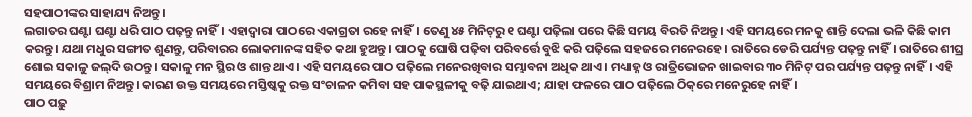ସହପାଠୀଙ୍କର ସାହାଯ୍ୟ ନିଅନ୍ତୁ।
ଲଗାତର ଘଣ୍ଟା ଘଣ୍ଟା ଧରି ପାଠ ପଢ଼ନ୍ତୁ ନାହିଁ। ଏହାଦ୍ୱାରା ପାଠରେ ଏକାଗ୍ରତା ରହେ ନାହିଁ। ତେଣୁ ୪୫ ମିନିଟ୍‌ରୁ ୧ ଘଣ୍ଟା ପଢ଼ିଲା ପରେ କିଛି ସମୟ ବିରତି ନିଅନ୍ତୁ। ଏହି ସମୟରେ ମନକୁ ଶାନ୍ତି ଦେଲା ଭଳି କିଛି କାମ କରନ୍ତୁ। ଯଥା ମଧୁର ସଙ୍ଗୀତ ଶୁଣନ୍ତୁ, ପରିବାରର ଲୋକମାନଙ୍କ ସହିତ କଥା ହୁଅନ୍ତୁ। ପାଠକୁ ଘୋଷି ପଢ଼ିବା ପରିବର୍ତ୍ତେ ବୁଝି କରି ପଢ଼ିଲେ ସହଜରେ ମନେରହେ। ରାତିରେ ଡେରି ପର୍ଯ୍ୟନ୍ତ ପଢ଼ନ୍ତୁ ନାହିଁ। ରାତିରେ ଶୀଘ୍ର ଶୋଇ ସକାଳୁ ଜଲ୍‌ଦି ଉଠନ୍ତୁ। ସକାଳୁ ମନ ସ୍ଥିର ଓ ଶାନ୍ତ ଥାଏ। ଏହି ସମୟରେ ପାଠ ପଢ଼ିଲେ ମନେରଖିବାର ସମ୍ଭାବନା ଅଧିକ ଥାଏ। ମଧ୍ୟାହ୍ନ ଓ ରାତ୍ରିଭୋଜନ ଖାଇବାର ୩୦ ମିନିଟ୍‌ ପର ପର୍ଯ୍ୟନ୍ତ ପଢ଼ନ୍ତୁ ନାହିଁ। ଏହି ସମୟରେ ବିଶ୍ରାମ ନିଅନ୍ତୁ। କାରଣ ଉକ୍ତ ସମୟରେ ମସ୍ତିଷ୍କକୁ ରକ୍ତ ସଂଚାଳନ କମିବା ସହ ପାକସ୍ଥଳୀକୁ ବଢ଼ି ଯାଇଥାଏ; ଯାହା ଫଳରେ ପାଠ ପଢ଼ିଲେ ଠିକ୍‌ରେ ମନେରୁହେ ନାହିଁ।
ପାଠ ପଢ଼ୁ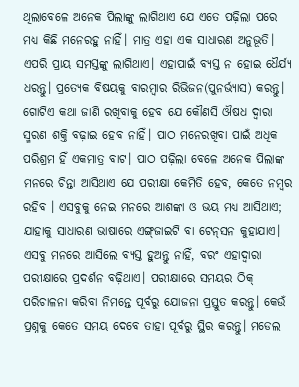ଥିଲାବେଳେ ଅନେକ ପିଲାଙ୍କୁ ଲାଗିଥାଏ ଯେ ଏତେ ପଢ଼ିଲା ପରେ ମଧ୍ୟ କିଛି ମନେରହୁ ନାହିଁ। ମାତ୍ର ଏହା ଏକ ସାଧାରଣ ଅନୁଭୂତି। ଏପରି ପ୍ରାୟ ସମସ୍ତଙ୍କୁ ଲାଗିଥାଏ। ଏହାପାଇଁ ବ୍ୟସ୍ତ ନ ହୋଇ ଧୈର୍ଯ୍ୟ ଧରନ୍ତୁ। ପ୍ରତ୍ୟେକ ବିଷୟକୁ ବାରମ୍ବାର ରିଭିଜନ(ପୁନର୍ଭ୍ୟାସ) କରନ୍ତୁ। ଗୋଟିଏ କଥା ଜାଣି ରଖିବାକୁ ହେବ ଯେ କୌଣସି ଔଷଧ ଦ୍ୱାରା ସ୍ମରଣ ଶକ୍ତି ବଢ଼ାଇ ହେବ ନାହିଁ। ପାଠ ମନେରଖିବା ପାଇଁ ଅଧିକ ପରିଶ୍ରମ ହିଁ ଏକମାତ୍ର ବାଟ। ପାଠ ପଢ଼ିଲା ବେଳେ ଅନେକ ପିଲାଙ୍କ ମନରେ ଚିନ୍ତା ଆସିଥାଏ ଯେ ପରୀକ୍ଷା କେମିତି ହେବ, କେତେ ନମ୍ବର ରହିବ । ଏସବୁକୁ ନେଇ ମନରେ ଆଶଙ୍କା ଓ ଭୟ ମଧ୍ୟ ଆସିଥାଏ; ଯାହାକୁ ସାଧାରଣ ଭାଷାରେ ଏଙ୍ଗ୍‌ଜାଇଟି ବା ଟେନ୍‌ସନ କୁହାଯାଏ। ଏସବୁ ମନରେ ଆସିଲେ ବ୍ୟସ୍ତ ହୁଅନ୍ତୁ ନାହିଁ, ବରଂ ଏହାଦ୍ୱାରା ପରୀକ୍ଷାରେ ପ୍ରଦର୍ଶନ ବଢ଼ିଥାଏ। ପରୀକ୍ଷାରେ ସମୟର ଠିକ୍‌ ପରିଚାଳନା କରିବା ନିମନ୍ତେ ପୂର୍ବରୁ ଯୋଜନା ପ୍ରସ୍ତୁତ କରନ୍ତୁ। କେଉଁ ପ୍ରଶ୍ନକୁ କେତେ ସମୟ ଦେବେ ତାହା ପୂର୍ବରୁ ସ୍ଥିର କରନ୍ତୁ। ମଡେଲ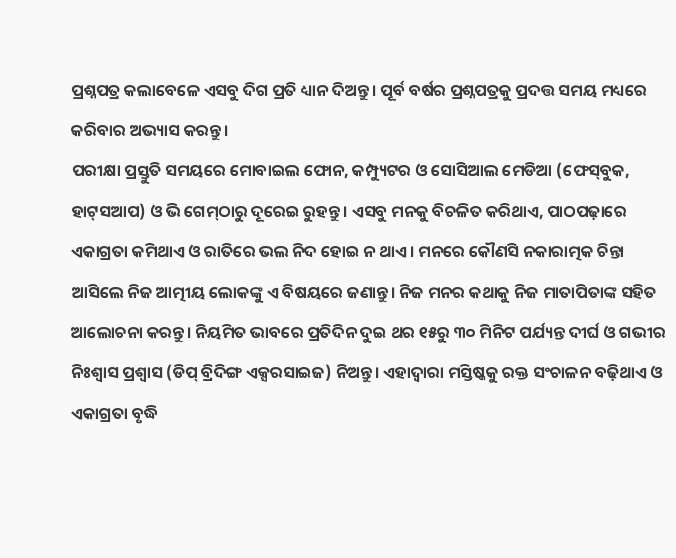ପ୍ରଶ୍ନପତ୍ର କଲାବେଳେ ଏସବୁ ଦିଗ ପ୍ରତି ଧ୍ୟାନ ଦିଅନ୍ତୁ। ପୂର୍ବ ବର୍ଷର ପ୍ରଶ୍ନପତ୍ରକୁ ପ୍ରଦତ୍ତ ସମୟ ମଧ୍ୟରେ କରିବାର ଅଭ୍ୟାସ କରନ୍ତୁ।
ପରୀକ୍ଷା ପ୍ରସ୍ତୁତି ସମୟରେ ମୋବାଇଲ ଫୋନ, କମ୍ପ୍ୟୁଟର ଓ ସୋସିଆଲ ମେଡିଆ (ଫେସ୍‌ବୁକ, ହାଟ୍‌ସଆପ) ଓ ଭି ଗେମ୍‌ଠାରୁ ଦୂରେଇ ରୁହନ୍ତୁ। ଏସବୁ ମନକୁ ବିଚଳିତ କରିଥାଏ, ପାଠପଢ଼ାରେ ଏକାଗ୍ରତା କମିଥାଏ ଓ ରାତିରେ ଭଲ ନିଦ ହୋଇ ନ ଥାଏ। ମନରେ କୌଣସି ନକାରାତ୍ମକ ଚିନ୍ତା ଆସିଲେ ନିଜ ଆତ୍ମୀୟ ଲୋକଙ୍କୁ ଏ ବିଷୟରେ ଜଣାନ୍ତୁ। ନିଜ ମନର କଥାକୁ ନିଜ ମାତାପିତାଙ୍କ ସହିତ ଆଲୋଚନା କରନ୍ତୁ। ନିୟମିତ ଭାବରେ ପ୍ରତିଦିନ ଦୁଇ ଥର ୧୫ରୁ ୩୦ ମିନିଟ ପର୍ଯ୍ୟନ୍ତ ଦୀର୍ଘ ଓ ଗଭୀର ନିଃଶ୍ୱାସ ପ୍ରଶ୍ୱାସ (ଡିପ୍‌ ବ୍ରିଦିଙ୍ଗ ଏକ୍ସରସାଇଜ) ନିଅନ୍ତୁ। ଏହାଦ୍ୱାରା ମସ୍ତିଷ୍କକୁ ରକ୍ତ ସଂଚାଳନ ବଢ଼ିଥାଏ ଓ ଏକାଗ୍ରତା ବୃଦ୍ଧି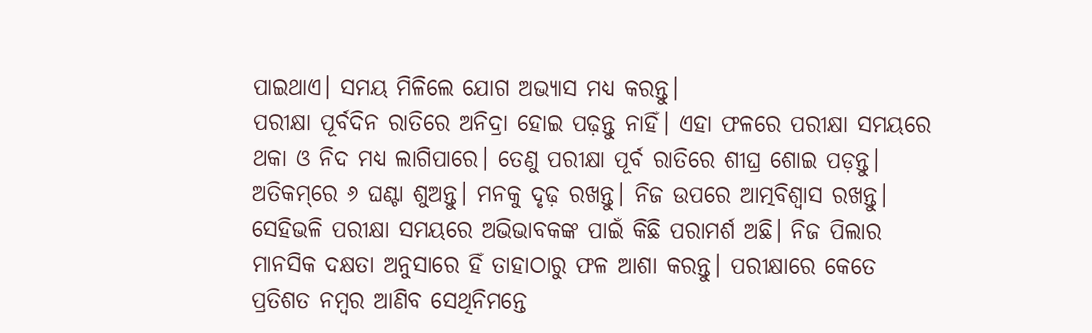ପାଇଥାଏ। ସମୟ ମିଳିଲେ ଯୋଗ ଅଭ୍ୟାସ ମଧ୍ୟ କରନ୍ତୁ।
ପରୀକ୍ଷା ପୂର୍ବଦିନ ରାତିରେ ଅନିଦ୍ରା ହୋଇ ପଢ଼ନ୍ତୁ ନାହିଁ। ଏହା ଫଳରେ ପରୀକ୍ଷା ସମୟରେ ଥକା ଓ ନିଦ ମଧ୍ୟ ଲାଗିପାରେ। ତେଣୁ ପରୀକ୍ଷା ପୂର୍ବ ରାତିରେ ଶୀଘ୍ର ଶୋଇ ପଡ଼ନ୍ତୁ। ଅତିକମ୍‌ରେ ୬ ଘଣ୍ଟା ଶୁଅନ୍ତୁ। ମନକୁ ଦୃଢ଼ ରଖନ୍ତୁ। ନିଜ ଉପରେ ଆତ୍ମବିଶ୍ୱାସ ରଖନ୍ତୁ।
ସେହିଭଳି ପରୀକ୍ଷା ସମୟରେ ଅଭିଭାବକଙ୍କ ପାଇଁ କିଛି ପରାମର୍ଶ ଅଛି। ନିଜ ପିଲାର ମାନସିକ ଦକ୍ଷତା ଅନୁସାରେ ହିଁ ତାହାଠାରୁ ଫଳ ଆଶା କରନ୍ତୁ। ପରୀକ୍ଷାରେ କେତେ ପ୍ରତିଶତ ନମ୍ବର ଆଣିବ ସେଥିନିମନ୍ତେ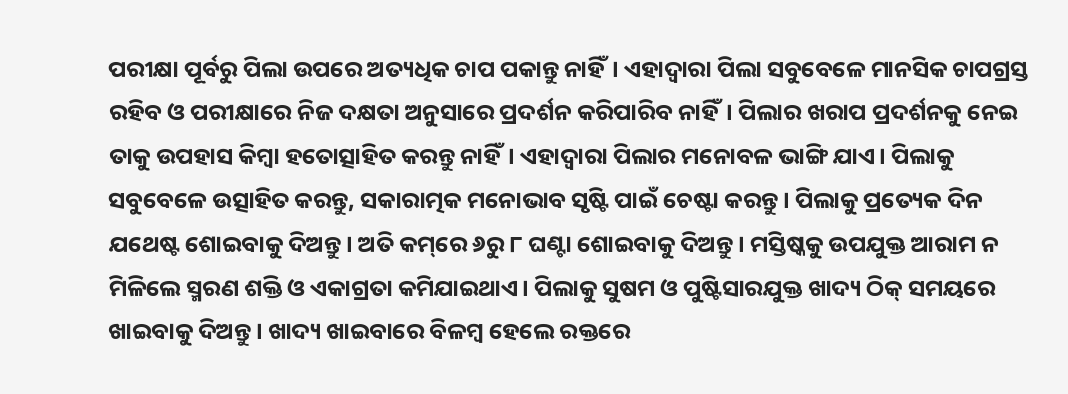ପରୀକ୍ଷା ପୂର୍ବରୁ ପିଲା ଉପରେ ଅତ୍ୟଧିକ ଚାପ ପକାନ୍ତୁ ନାହିଁ। ଏହାଦ୍ୱାରା ପିଲା ସବୁବେଳେ ମାନସିକ ଚାପଗ୍ରସ୍ତ ରହିବ ଓ ପରୀକ୍ଷାରେ ନିଜ ଦକ୍ଷତା ଅନୁସାରେ ପ୍ରଦର୍ଶନ କରିପାରିବ ନାହିଁ। ପିଲାର ଖରାପ ପ୍ରଦର୍ଶନକୁ ନେଇ ତାକୁ ଉପହାସ କିମ୍ବା ହତୋତ୍ସାହିତ କରନ୍ତୁ ନାହିଁ। ଏହାଦ୍ୱାରା ପିଲାର ମନୋବଳ ଭାଙ୍ଗି ଯାଏ। ପିଲାକୁ ସବୁବେଳେ ଉତ୍ସାହିତ କରନ୍ତୁ, ସକାରାତ୍ମକ ମନୋଭାବ ସୃଷ୍ଟି ପାଇଁ ଚେଷ୍ଟା କରନ୍ତୁ। ପିଲାକୁ ପ୍ରତ୍ୟେକ ଦିନ ଯଥେଷ୍ଟ ଶୋଇବାକୁ ଦିଅନ୍ତୁ। ଅତି କମ୍‌ରେ ୬ରୁ ୮ ଘଣ୍ଟା ଶୋଇବାକୁ ଦିଅନ୍ତୁ। ମସ୍ତିଷ୍କକୁ ଉପଯୁକ୍ତ ଆରାମ ନ ମିଳିଲେ ସ୍ମରଣ ଶକ୍ତି ଓ ଏକାଗ୍ରତା କମିଯାଇଥାଏ। ପିଲାକୁ ସୁଷମ ଓ ପୁଷ୍ଟିସାରଯୁକ୍ତ ଖାଦ୍ୟ ଠିକ୍‌ ସମୟରେ ଖାଇବାକୁ ଦିଅନ୍ତୁ। ଖାଦ୍ୟ ଖାଇବାରେ ବିଳମ୍ବ ହେଲେ ରକ୍ତରେ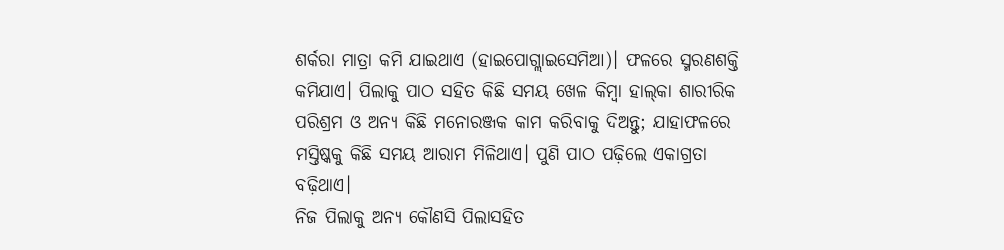ଶର୍କରା ମାତ୍ରା କମି ଯାଇଥାଏ (ହାଇପୋଗ୍ଲାଇସେମିଆ)। ଫଳରେ ସ୍ମରଣଶକ୍ତି କମିଯାଏ। ପିଲାକୁ ପାଠ ସହିତ କିଛି ସମୟ ଖେଳ କିମ୍ବା ହାଲ୍‌କା ଶାରୀରିକ ପରିଶ୍ରମ ଓ ଅନ୍ୟ କିଛି ମନୋରଞ୍ଜକ କାମ କରିବାକୁ ଦିଅନ୍ତୁ; ଯାହାଫଳରେ ମସ୍ତିଷ୍କକୁ କିଛି ସମୟ ଆରାମ ମିଳିଥାଏ। ପୁଣି ପାଠ ପଢ଼ିଲେ ଏକାଗ୍ରତା ବଢ଼ିଥାଏ।
ନିଜ ପିଲାକୁ ଅନ୍ୟ କୌଣସି ପିଲାସହିତ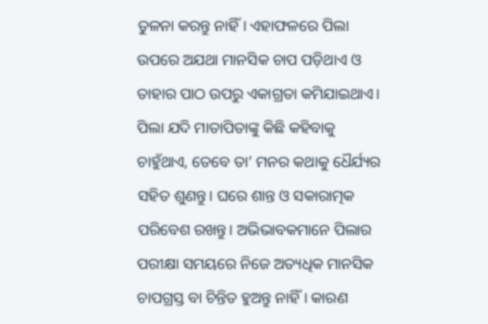ତୁଳନା କରନ୍ତୁ ନାହିଁ। ଏହାଫଳରେ ପିଲା ଉପରେ ଅଯଥା ମାନସିକ ଚାପ ପଡ଼ିଥାଏ ଓ ତାହାର ପାଠ ଉପରୁ ଏକାଗ୍ରତା କମିଯାଇଥାଏ। ପିଲା ଯଦି ମାତାପିତାଙ୍କୁ କିଛି କହିବାକୁ ଚାହୁଁଥାଏ, ତେବେ ତା’ ମନର କଥାକୁ ଧୈର୍ଯ୍ୟର ସହିତ ଶୁଣନ୍ତୁ। ଘରେ ଶାନ୍ତ ଓ ସକାରାତ୍ମକ ପରିବେଶ ରଖନ୍ତୁ। ଅଭିଭାବକମାନେ ପିଲାର ପରୀକ୍ଷା ସମୟରେ ନିଜେ ଅତ୍ୟଧିକ ମାନସିକ ଚାପଗ୍ରସ୍ତ ବା ଚିନ୍ତିତ ହୁଅନ୍ତୁ ନାହିଁ। କାରଣ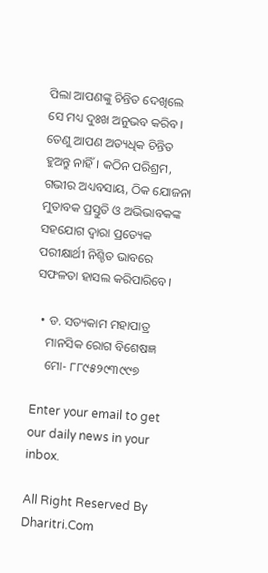ପିଲା ଆପଣଙ୍କୁ ଚିନ୍ତିତ ଦେଖିଲେ ସେ ମଧ୍ୟ ଦୁଃଖ ଅନୁଭବ କରିବ। ତେଣୁ ଆପଣ ଅତ୍ୟଧିକ ଚିନ୍ତିତ ହୁଅନ୍ତୁ ନାହିଁ। କଠିନ ପରିଶ୍ରମ, ଗଭୀର ଅଧ୍ୟବସାୟ, ଠିକ ଯୋଜନା ମୁତାବକ ପ୍ରସ୍ତୁତି ଓ ଅଭିଭାବକଙ୍କ ସହଯୋଗ ଦ୍ୱାରା ପ୍ରତ୍ୟେକ ପରୀକ୍ଷାର୍ଥୀ ନିଶ୍ଚିତ ଭାବରେ ସଫଳତା ହାସଲ କରିପାରିବେ।

  • ଡ. ସତ୍ୟକାମ ମହାପାତ୍ର
    ମାନସିକ ରୋଗ ବିଶେଷଜ୍ଞ
    ମୋ- ୮୮୯୫୨୯୩୯୯୭

Enter your email to get our daily news in your inbox.

All Right Reserved By Dharitri.Com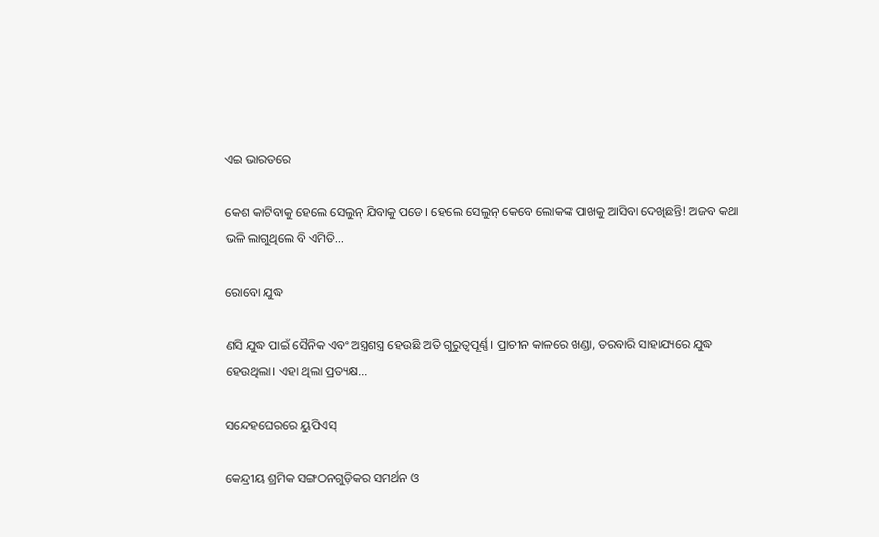ଏଇ ଭାରତରେ

କେଶ କାଟିବାକୁ ହେଲେ ସେଲୁନ୍‌ ଯିବାକୁ ପଡେ। ହେଲେ ସେଲୁନ୍‌ କେବେ ଲୋକଙ୍କ ପାଖକୁ ଆସିବା ଦେଖିଛନ୍ତି! ଅଜବ କଥା ଭଳି ଲାଗୁଥିଲେ ବି ଏମିତି...

ରୋବୋ ଯୁଦ୍ଧ

ଣସି ଯୁଦ୍ଧ ପାଇଁ ସୈନିକ ଏବଂ ଅସ୍ତ୍ରଶସ୍ତ୍ର ହେଉଛି ଅତି ଗୁରୁତ୍ୱପୂର୍ଣ୍ଣ। ପ୍ରାଚୀନ କାଳରେ ଖଣ୍ଡା, ତରବାରି ସାହାଯ୍ୟରେ ଯୁଦ୍ଧ ହେଉଥିଲା। ଏହା ଥିଲା ପ୍ରତ୍ୟକ୍ଷ...

ସନ୍ଦେହଘେରରେ ୟୁପିଏସ୍‌

କେନ୍ଦ୍ରୀୟ ଶ୍ରମିକ ସଙ୍ଗଠନଗୁଡ଼ିକର ସମର୍ଥନ ଓ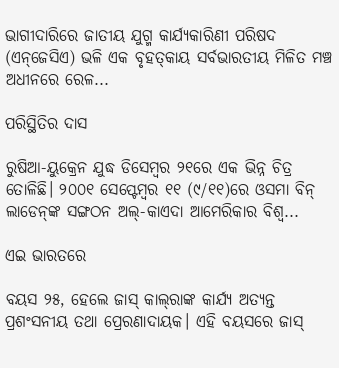ଭାଗୀଦାରିରେ ଜାତୀୟ ଯୁଗ୍ମ କାର୍ଯ୍ୟକାରିଣୀ ପରିଷଦ (ଏନ୍‌ଜେସିଏ) ଭଳି ଏକ ବୃହତ୍‌କାୟ ସର୍ବଭାରତୀୟ ମିଳିତ ମଞ୍ଚ ଅଧୀନରେ ରେଳ...

ପରିସ୍ଥିତିର ଦାସ

ରୁଷିଆ-ୟୁକ୍ରେନ ଯୁଦ୍ଧ ଡିସେମ୍ବର ୨୧ରେ ଏକ ଭିନ୍ନ ଚିତ୍ର ତୋଳିଛି। ୨୦୦୧ ସେପ୍ଟେମ୍ବର ୧୧ (୯/୧୧)ରେ ଓସମା ବିନ୍‌ ଲାଡେନ୍‌ଙ୍କ ସଙ୍ଗଠନ ଅଲ୍‌-କାଏଦା ଆମେରିକାର ବିଶ୍ୱ...

ଏଇ ଭାରତରେ

ବୟସ ୨୫, ହେଲେ ଜାସ୍‌ କାଲ୍‌ରାଙ୍କ କାର୍ଯ୍ୟ ଅତ୍ୟନ୍ତ ପ୍ରଶଂସନୀୟ ତଥା ପ୍ରେରଣାଦାୟକ। ଏହି ବୟସରେ ଜାସ୍‌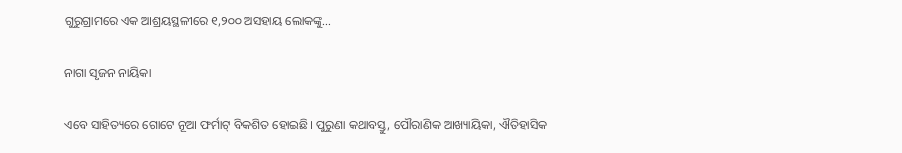ଗୁରୁଗ୍ରାମରେ ଏକ ଆଶ୍ରୟସ୍ଥଳୀରେ ୧,୨୦୦ ଅସହାୟ ଲୋକଙ୍କୁ...

ନାଗା ସୃଜନ ନାୟିକା

ଏବେ ସାହିତ୍ୟରେ ଗୋଟେ ନୂଆ ଫର୍ମାଟ୍‌ ବିକଶିତ ହୋଇଛି। ପୁରୁଣା କଥାବସ୍ତୁ, ପୌରାଣିକ ଆଖ୍ୟାୟିକା, ଐତିହାସିକ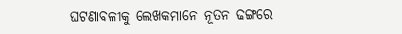ଘଟଣାବଳୀକୁ ଲେଖକମାନେ ନୂତନ ଢଙ୍ଗରେ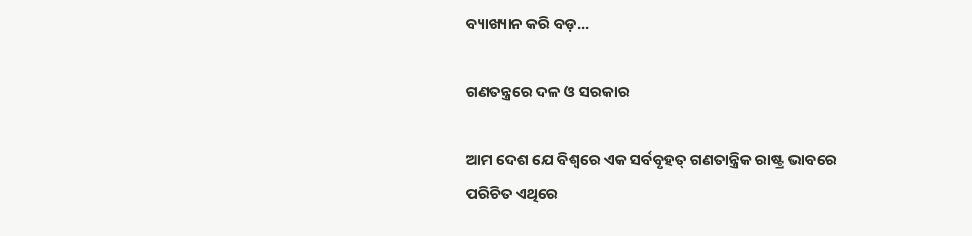ବ୍ୟାଖ୍ୟାନ କରି ବଡ଼...

ଗଣତନ୍ତ୍ରରେ ଦଳ ଓ ସରକାର

ଆମ ଦେଶ ଯେ ବିଶ୍ୱରେ ଏକ ସର୍ବବୃହତ୍‌ ଗଣତାନ୍ତ୍ରିକ ରାଷ୍ଟ୍ର ଭାବରେ ପରିଚିତ ଏଥିରେ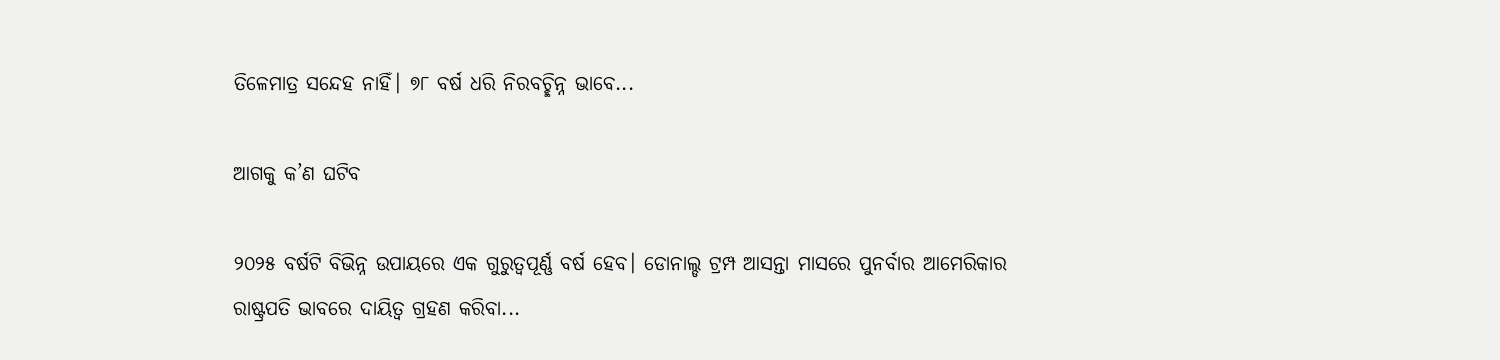ତିଳେମାତ୍ର ସନ୍ଦେହ ନାହିଁ। ୭୮ ବର୍ଷ ଧରି ନିରବଚ୍ଛିନ୍ନ ଭାବେ...

ଆଗକୁ କ’ଣ ଘଟିବ

୨୦୨୫ ବର୍ଷଟି ବିଭିନ୍ନ ଉପାୟରେ ଏକ ଗୁରୁତ୍ୱପୂର୍ଣ୍ଣ ବର୍ଷ ହେବ। ଡୋନାଲ୍ଡ ଟ୍ରମ୍ପ ଆସନ୍ତା ମାସରେ ପୁନର୍ବାର ଆମେରିକାର ରାଷ୍ଟ୍ରପତି ଭାବରେ ଦାୟିତ୍ୱ ଗ୍ରହଣ କରିବା...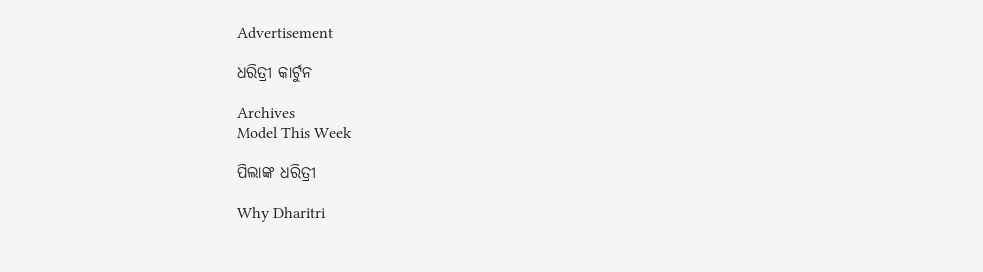Advertisement

ଧରିତ୍ରୀ କାର୍ଟୁନ

Archives
Model This Week

ପିଲାଙ୍କ ଧରିତ୍ରୀ

Why Dharitri